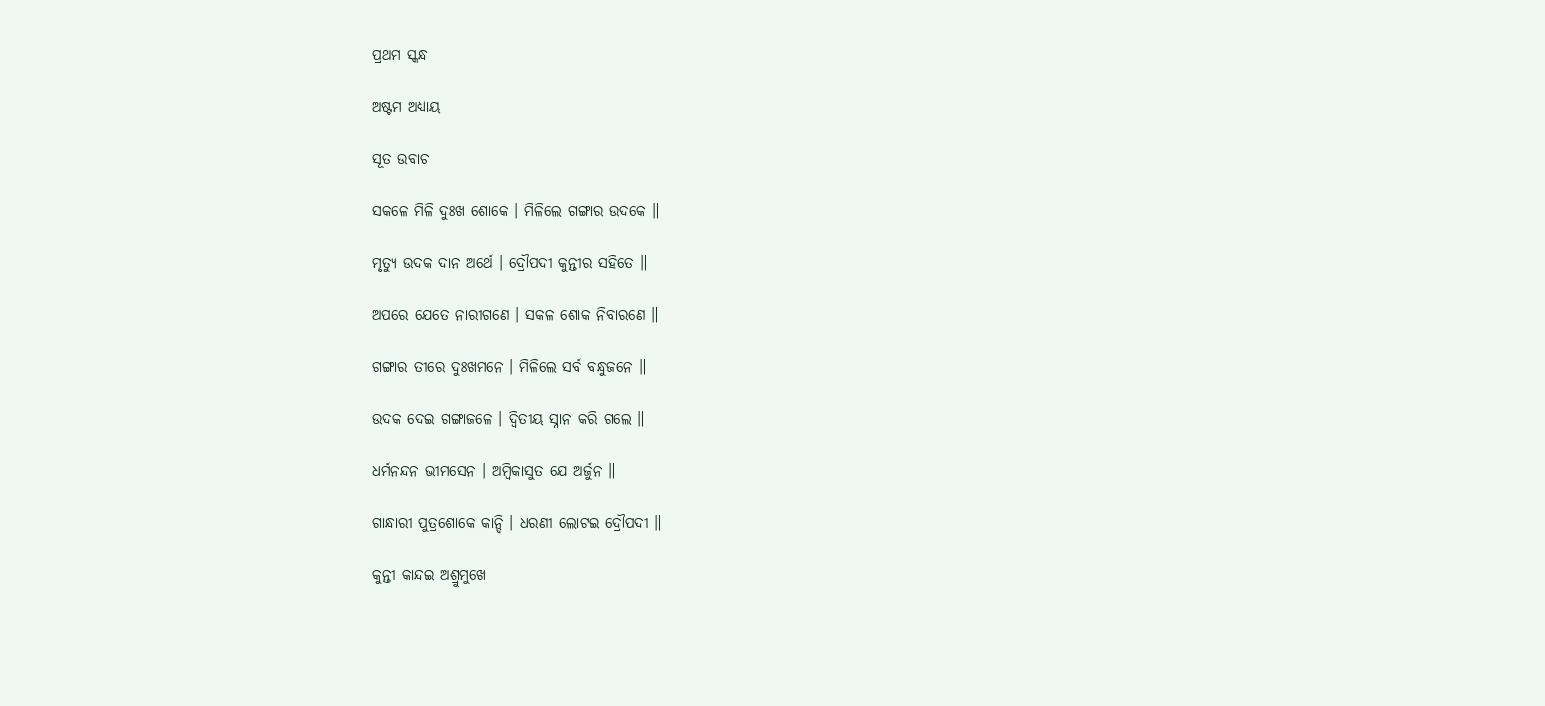ପ୍ରଥମ ସ୍କନ୍ଧ

ଅଷ୍ଟମ ଅଧ୍ୟାୟ

ସୂତ ଉବାଚ

ସକଳେ ମିଳି ଦୁଃଖ ଶୋକେ । ମିଳିଲେ ଗଙ୍ଗାର ଉଦକେ ॥

ମୃତ୍ୟୁ ଉଦକ ଦାନ ଅର୍ଥେ । ଦ୍ରୌପଦୀ କୁନ୍ତୀର ସହିତେ ॥

ଅପରେ ଯେତେ ନାରୀଗଣେ । ସକଳ ଶୋକ ନିବାରଣେ ॥

ଗଙ୍ଗାର ତୀରେ ଦୁଃଖମନେ । ମିଳିଲେ ସର୍ବ ବନ୍ଧୁଜନେ ॥

ଉଦକ ଦେଇ ଗଙ୍ଗାଜଳେ । ଦ୍ୱିତୀୟ ସ୍ନାନ କରି ଗଲେ ॥

ଧର୍ମନନ୍ଦନ ଭୀମସେନ । ଅମ୍ବିକାସୁତ ଯେ ଅର୍ଜୁନ ॥

ଗାନ୍ଧାରୀ ପୁତ୍ରଶୋକେ କାନ୍ଦି । ଧରଣୀ ଲୋଟଇ ଦ୍ରୌପଦୀ ॥

କୁନ୍ତୀ କାନ୍ଦଇ ଅଶ୍ରୁମୁଖେ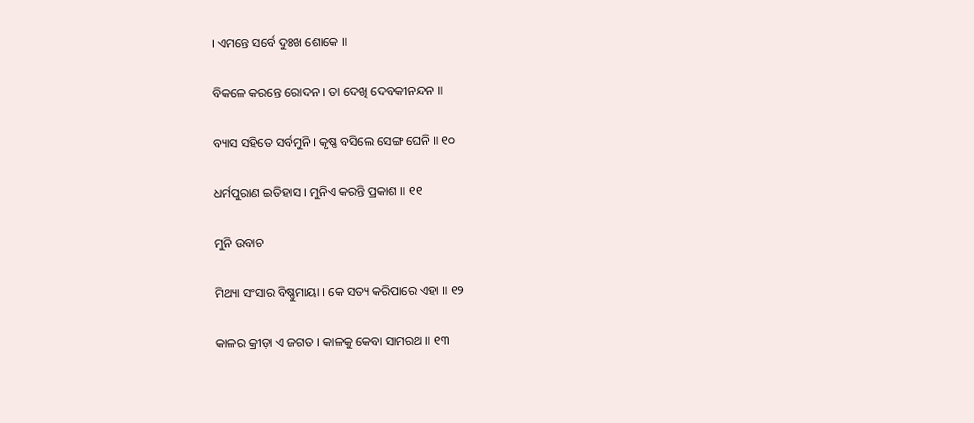। ଏମନ୍ତେ ସର୍ବେ ଦୁଃଖ ଶୋକେ ॥

ବିକଳେ କରନ୍ତେ ରୋଦନ । ତା ଦେଖି ଦେବକୀନନ୍ଦନ ॥

ବ୍ୟାସ ସହିତେ ସର୍ବମୁନି । କୃଷ୍ଣ ବସିଲେ ସେଙ୍ଗ ଘେନି ॥ ୧୦

ଧର୍ମପୁରାଣ ଇତିହାସ । ମୁନିଏ କରନ୍ତି ପ୍ରକାଶ ॥ ୧୧

ମୁନି ଉବାଚ

ମିଥ୍ୟା ସଂସାର ବିଷ୍ଣୁମାୟା । କେ ସତ୍ୟ କରିପାରେ ଏହା ॥ ୧୨

କାଳର କ୍ରୀଡ଼ା ଏ ଜଗତ । କାଳକୁ କେବା ସାମରଥ ॥ ୧୩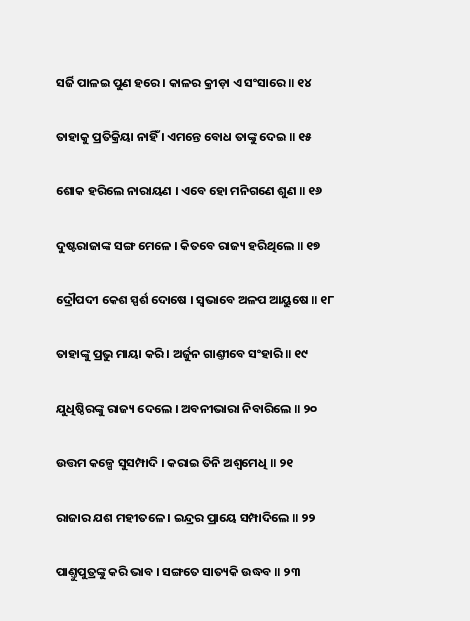ସର୍ଜି ପାଳଇ ପୁଣ ହରେ । କାଳର କ୍ରୀଡ଼ା ଏ ସଂସାରେ ॥ ୧୪

ତାହାକୁ ପ୍ରତିକ୍ରିୟା ନାହିଁ । ଏମନ୍ତେ ବୋଧ ତାଙ୍କୁ ଦେଇ ॥ ୧୫

ଶୋକ ହରିଲେ ନାରାୟଣ । ଏବେ ହୋ ମନିଗଣେ ଶୁଣ ॥ ୧୬

ଦୁଷ୍ଟରାଜାଙ୍କ ସଙ୍ଗ ମେଳେ । କିତବେ ରାଜ୍ୟ ହରିଥିଲେ ॥ ୧୭

ଦ୍ରୌପଦୀ କେଶ ସ୍ପର୍ଶ ଦୋଷେ । ସ୍ୱଭାବେ ଅଳପ ଆୟୁଷେ ॥ ୧୮

ତାହାଙ୍କୁ ପ୍ରଭୁ ମାୟା କରି । ଅର୍ଜୁନ ଗାଣ୍ତୀବେ ସଂହାରି ॥ ୧୯

ଯୁଧିଷ୍ଠିରଙ୍କୁ ରାଜ୍ୟ ଦେଲେ । ଅବନୀଭାରା ନିବାରିଲେ ॥ ୨୦

ଉତ୍ତମ କଳ୍ପେ ସୁସମ୍ପାଦି । କରାଇ ତିନି ଅଶ୍ୱମେଧି ॥ ୨୧

ରାଜାର ଯଶ ମହୀତଳେ । ଇନ୍ଦ୍ରର ପ୍ରାୟେ ସମ୍ପାଦିଲେ ॥ ୨୨

ପାଣ୍ତୁପୁତ୍ରଙ୍କୁ କରି ଭାବ । ସଙ୍ଗତେ ସାତ୍ୟକି ଉଦ୍ଧବ ॥ ୨୩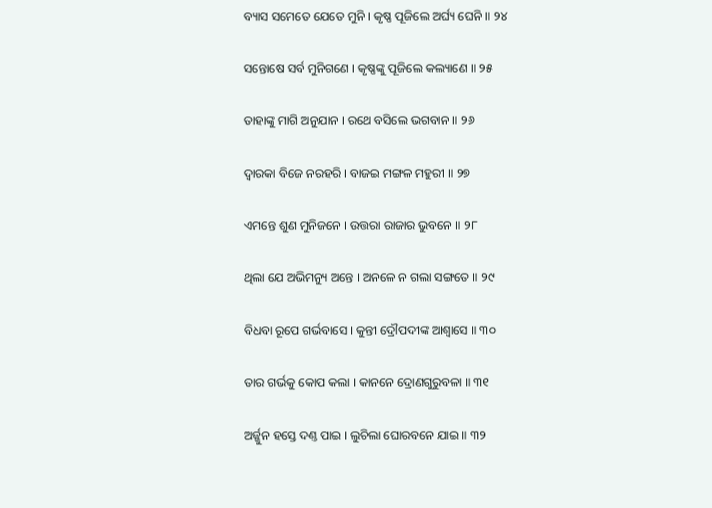ବ୍ୟାସ ସମେତେ ଯେତେ ମୁନି । କୃଷ୍ଣ ପୂଜିଲେ ଅର୍ଘ୍ୟ ଘେନି ॥ ୨୪

ସନ୍ତୋଷେ ସର୍ବ ମୁନିଗଣେ । କୃଷ୍ଣଙ୍କୁ ପୂଜିଲେ କଲ୍ୟାଣେ ॥ ୨୫

ତାହାଙ୍କୁ ମାଗି ଅନୁଯାନ । ରଥେ ବସିଲେ ଭଗବାନ ॥ ୨୬

ଦ୍ୱାରକା ବିଜେ ନରହରି । ବାଜଇ ମଙ୍ଗଳ ମହୁରୀ ॥ ୨୭

ଏମନ୍ତେ ଶୁଣ ମୁନିଜନେ । ଉତ୍ତରା ରାଜାର ଭୁବନେ ॥ ୨୮

ଥିଲା ଯେ ଅଭିମନ୍ୟୁ ଅନ୍ତେ । ଅନଳେ ନ ଗଲା ସଙ୍ଗତେ ॥ ୨୯

ବିଧବା ରୂପେ ଗର୍ଭବାସେ । କୁନ୍ତୀ ଦ୍ରୌପଦୀଙ୍କ ଆଶ୍ୱାସେ ॥ ୩୦

ତାର ଗର୍ଭକୁ କୋପ କଲା । କାନନେ ଦ୍ରୋଣଗୁରୁବଳା ॥ ୩୧

ଅର୍ଜ୍ଜୁନ ହସ୍ତେ ଦଣ୍ତ ପାଇ । ଲୁଚିଲା ଘୋରବନେ ଯାଇ ॥ ୩୨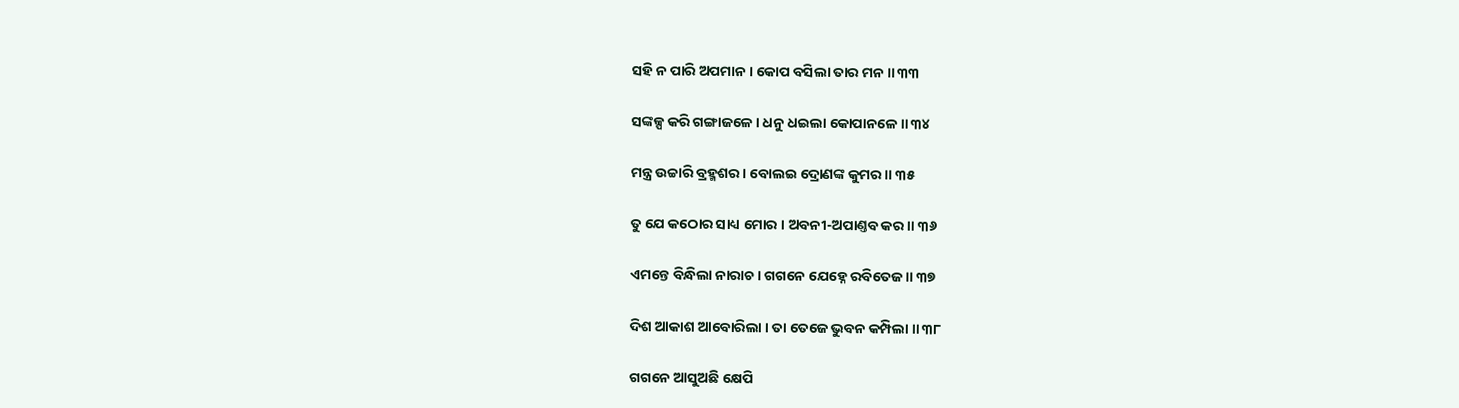ସହି ନ ପାରି ଅପମାନ । କୋପ ବସିଲା ତାର ମନ ॥ ୩୩

ସଙ୍କଳ୍ପ କରି ଗଙ୍ଗାଜଳେ । ଧନୁ ଧଇଲା କୋପାନଳେ ॥ ୩୪

ମନ୍ତ୍ର ଉଚ୍ଚାରି ବ୍ରହ୍ମଶର । ବୋଲଇ ଦ୍ରୋଣଙ୍କ କୁମର ॥ ୩୫

ତୁ ଯେ କଠୋର ସାଧ୍ୟ ମୋର । ଅବନୀ-ଅପାଣ୍ତବ କର ॥ ୩୬

ଏମନ୍ତେ ବିନ୍ଧିଲା ନାରାଚ । ଗଗନେ ଯେହ୍ନେ ରବିତେଜ ॥ ୩୭

ଦିଶ ଆକାଶ ଆବୋରିଲା । ତା ତେଜେ ଭୁବନ କମ୍ପିଲା ॥ ୩୮

ଗଗନେ ଆସୁଅଛି କ୍ଷେପି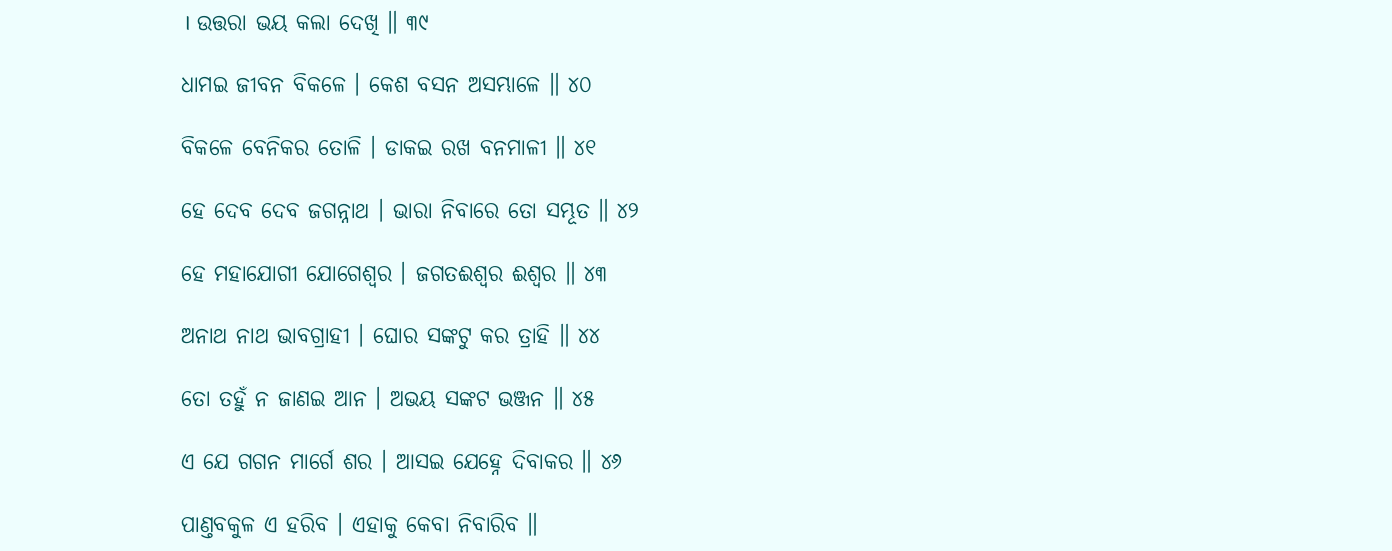। ଉତ୍ତରା ଭୟ କଲା ଦେଖି ॥ ୩୯

ଧାମଇ ଜୀବନ ବିକଳେ । କେଶ ବସନ ଅସମ୍ଭାଳେ ॥ ୪୦

ବିକଳେ ବେନିକର ତୋଳି । ଡାକଇ ରଖ ବନମାଳୀ ॥ ୪୧

ହେ ଦେବ ଦେବ ଜଗନ୍ନାଥ । ଭାରା ନିବାରେ ତୋ ସମ୍ଭୂତ ॥ ୪୨

ହେ ମହାଯୋଗୀ ଯୋଗେଶ୍ୱର । ଜଗତଈଶ୍ୱର ଈଶ୍ୱର ॥ ୪୩

ଅନାଥ ନାଥ ଭାବଗ୍ରାହୀ । ଘୋର ସଙ୍କଟୁ କର ତ୍ରାହି ॥ ୪୪

ତୋ ତହୁଁ ନ ଜାଣଇ ଆନ । ଅଭୟ ସଙ୍କଟ ଭଞ୍ଜନ ॥ ୪୫

ଏ ଯେ ଗଗନ ମାର୍ଗେ ଶର । ଆସଇ ଯେହ୍ନେ ଦିବାକର ॥ ୪୬

ପାଣ୍ତବକୁଳ ଏ ହରିବ । ଏହାକୁ କେବା ନିବାରିବ ॥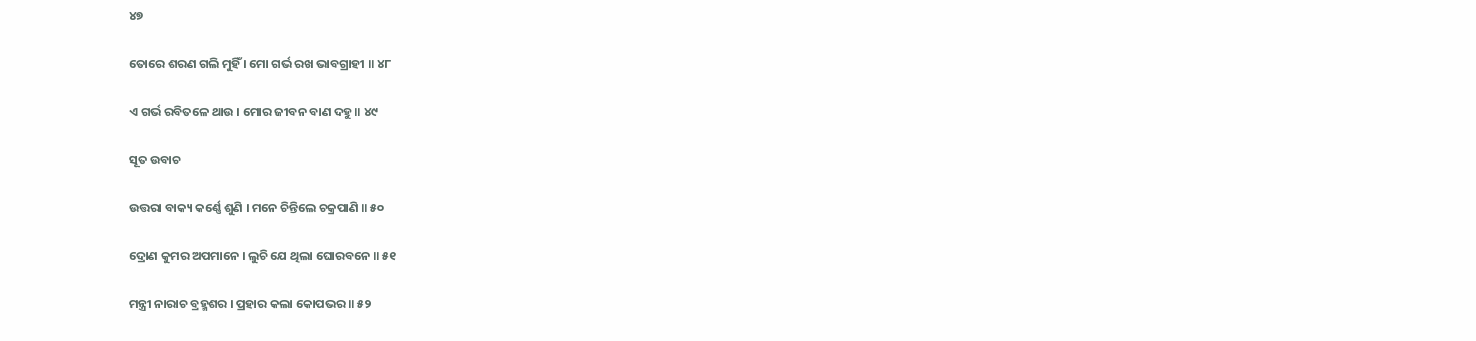୪୭

ତୋରେ ଶରଣ ଗଲି ମୁହିଁ । ମୋ ଗର୍ଭ ରଖ ଭାବଗ୍ରାହୀ ॥ ୪୮

ଏ ଗର୍ଭ ରବିତଳେ ଥାଉ । ମୋର ଜୀବନ ବାଣ ଦହୁ ॥ ୪୯

ସୂତ ଉବାଚ

ଉତ୍ତରା ବାକ୍ୟ କର୍ଣ୍ଣେ ଶୁଣି । ମନେ ଚିନ୍ତିଲେ ଚକ୍ରପାଣି ॥ ୫୦

ଦ୍ରୋଣ କୁମର ଅପମାନେ । ଲୁଚି ଯେ ଥିଲା ଘୋରବନେ ॥ ୫୧

ମନ୍ତ୍ରୀ ନାରାଚ ବ୍ରହ୍ମଶର । ପ୍ରହାର କଲା କୋପଭର ॥ ୫୨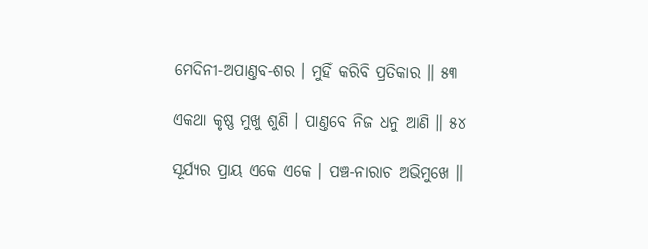ମେଦିନୀ-ଅପାଣ୍ତବ-ଶର । ମୁହିଁ କରିବି ପ୍ରତିକାର ॥ ୫୩

ଏକଥା କୃଷ୍ଣ ମୁଖୁ ଶୁଣି । ପାଣ୍ତବେ ନିଜ ଧନୁ ଆଣି ॥ ୫୪

ସୂର୍ଯ୍ୟର ପ୍ରାୟ ଏକେ ଏକେ । ପଞ୍ଚ-ନାରାଚ ଅଭିମୁଖେ ॥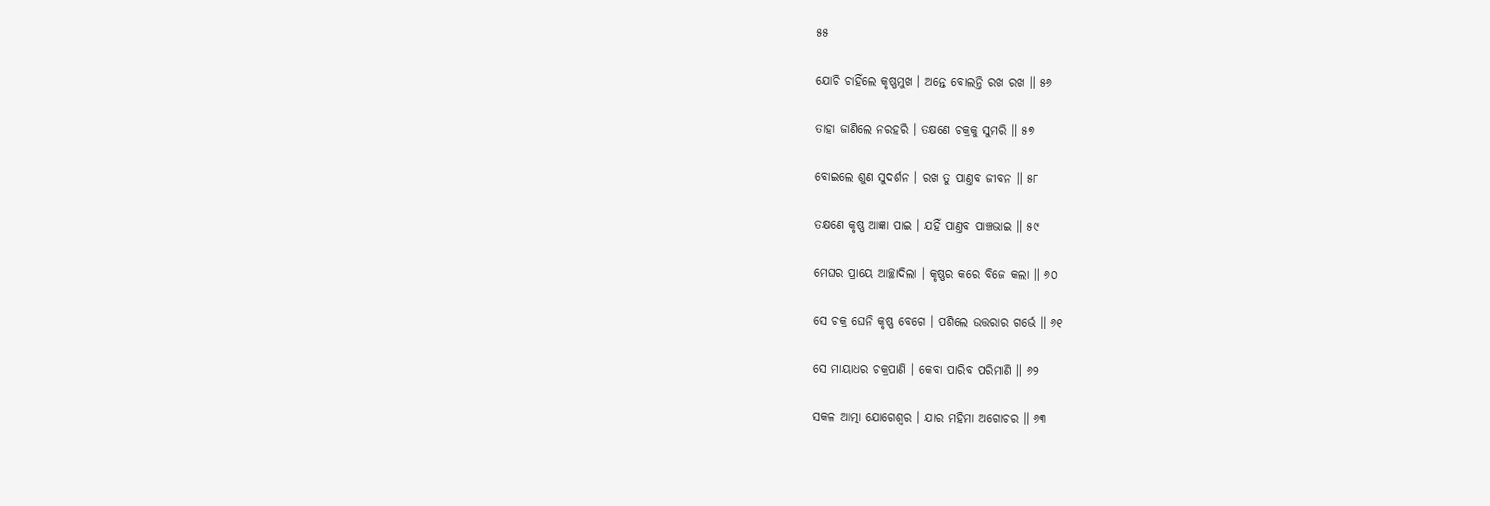୫୫

ଯୋଚି ଚାହିଁଲେ କୃଷ୍ଣମୁଖ । ଅନ୍ତେ ବୋଲନ୍ତି ରଖ ରଖ ॥ ୫୬

ତାହା ଜାଣିଲେ ନରହରି । ତକ୍ଷଣେ ଚକ୍ରକୁ ସୁମରି ॥ ୫୭

ବୋଇଲେ ଶୁଣ ସୁଦର୍ଶନ । ରଖ ତୁ ପାଣ୍ତବ ଜୀବନ ॥ ୫୮

ତକ୍ଷଣେ କୃଷ୍ଣ ଆଜ୍ଞା ପାଇ । ଯହିଁ ପାଣ୍ତବ ପାଞ୍ଚଭାଇ ॥ ୫୯

ମେଘର ପ୍ରାୟେ ଆଚ୍ଛାଦିଲା । କୃଷ୍ଣର କରେ ବିଜେ କଲା ॥ ୬୦

ସେ ଚକ୍ର ଘେନି କୃଷ୍ଣ ବେଗେ । ପଶିଲେ ଉତ୍ତରାର ଗର୍ଭେ ॥ ୬୧

ସେ ମାୟାଧର ଚକ୍ରପାଣି । କେବା ପାରିବ ପରିମାଣି ॥ ୬୨

ସକଳ ଆତ୍ମା ଯୋଗେଶ୍ୱର । ଯାର ମହିମା ଅଗୋଚର ॥ ୬୩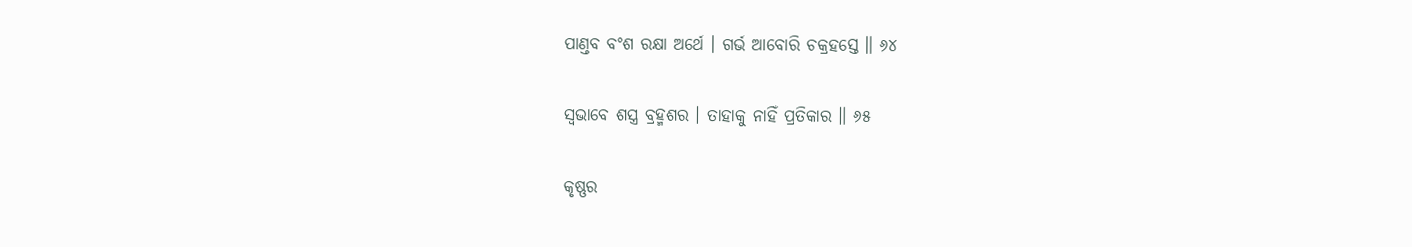ପାଣ୍ତବ ବଂଶ ରକ୍ଷା ଅର୍ଥେ । ଗର୍ଭ ଆବୋରି ଚକ୍ରହସ୍ତେ ॥ ୬୪

ସ୍ୱଭାବେ ଶସ୍ତ୍ର ବ୍ରହ୍ମଶର । ତାହାକୁ ନାହିଁ ପ୍ରତିକାର ॥ ୬୫

କୃଷ୍ଣର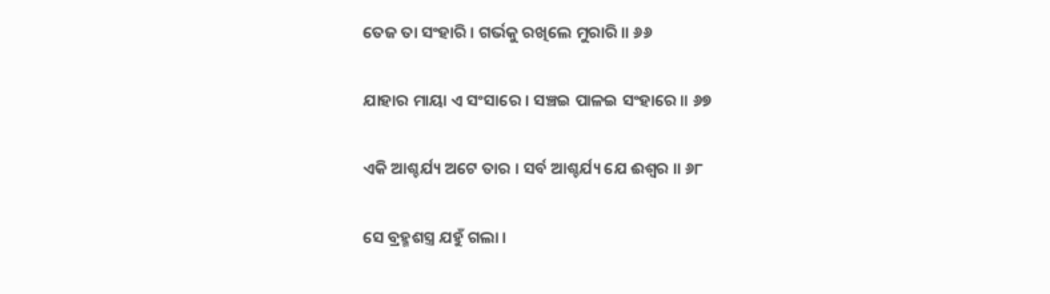ତେଜ ତା ସଂହାରି । ଗର୍ଭକୁ ରଖିଲେ ମୁରାରି ॥ ୬୬

ଯାହାର ମାୟା ଏ ସଂସାରେ । ସଞ୍ଚଇ ପାଳଇ ସଂହାରେ ॥ ୬୭

ଏକି ଆଶ୍ଚର୍ଯ୍ୟ ଅଟେ ତାର । ସର୍ବ ଆଶ୍ଚର୍ଯ୍ୟ ଯେ ଈଶ୍ୱର ॥ ୬୮

ସେ ବ୍ରହ୍ମଶସ୍ତ୍ର ଯହୁଁ ଗଲା ।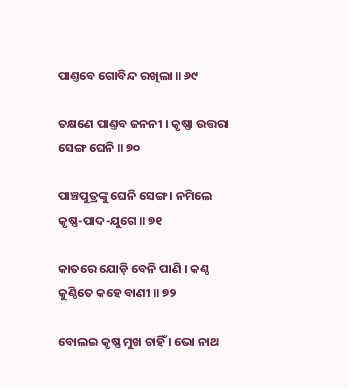ପାଣ୍ତବେ ଗୋବିନ୍ଦ ରଖିଲା ॥ ୬୯

ତକ୍ଷଣେ ପାଣ୍ତବ ଜନନୀ । କୃଷ୍ଣା ଉତ୍ତରା ସେଙ୍ଗ ଘେନି ॥ ୭୦

ପାଞ୍ଚପୁତ୍ରଙ୍କୁ ଘେନି ସେଙ୍ଗ । ନମିଲେ କୃଷ୍ଣ-ପାଦ-ଯୁଗେ ॥ ୭୧

କାତରେ ଯୋଡ଼ି ବେନି ପାଣି । କଣ୍ଠ କୁଣ୍ଠିତେ କହେ ବାଣୀ ॥ ୭୨

ବୋଲଇ କୃଷ୍ଣ ମୁଖ ଚାହିଁ । ଭୋ ନାଥ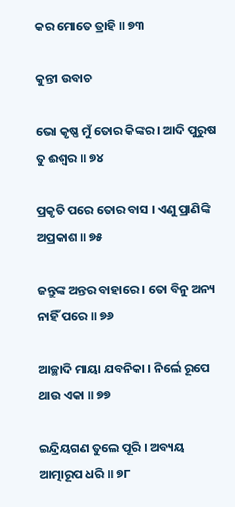କର ମୋତେ ତ୍ରାହି ॥ ୭୩

କୁନ୍ତୀ ଉବାଚ

ଭୋ କୃଷ୍ଣ ମୁଁ ତୋର କିଙ୍କର । ଆଦି ପୁରୁଷ ତୁ ଈଶ୍ୱର ॥ ୭୪

ପ୍ରକୃତି ପରେ ତୋର ବାସ । ଏଣୁ ପ୍ରାଣିଙ୍କି ଅପ୍ରକାଶ ॥ ୭୫

ଜନ୍ତୁଙ୍କ ଅନ୍ତର ବାହାରେ । ତୋ ବିନୁ ଅନ୍ୟ ନାହିଁ ପରେ ॥ ୭୬

ଆଚ୍ଛାଦି ମାୟା ଯବନିକା । ନିର୍ଲେ ରୂପେ ଥାଉ ଏକା ॥ ୭୭

ଇନ୍ଦ୍ରିୟଗଣ ତୁଲେ ପୂରି । ଅବ୍ୟୟ ଆତ୍ମାରୂପ ଧରି ॥ ୭୮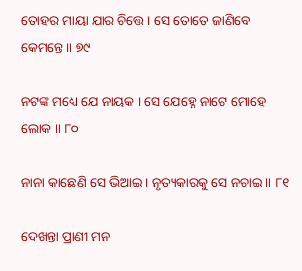ତୋହର ମାୟା ଯାର ଚିତ୍ତେ । ସେ ତୋତେ ଜାଣିବେ କେମନ୍ତେ ॥ ୭୯

ନଟଙ୍କ ମଧ୍ୟେ ଯେ ନାୟକ । ସେ ଯେହ୍ନେ ନାଟେ ମୋହେ ଲୋକ ॥ ୮୦

ନାନା କାଛେଣି ସେ ଭିଆଇ । ନୃତ୍ୟକାରକୁ ସେ ନଚାଇ ॥ ୮୧

ଦେଖନ୍ତା ପ୍ରାଣୀ ମନ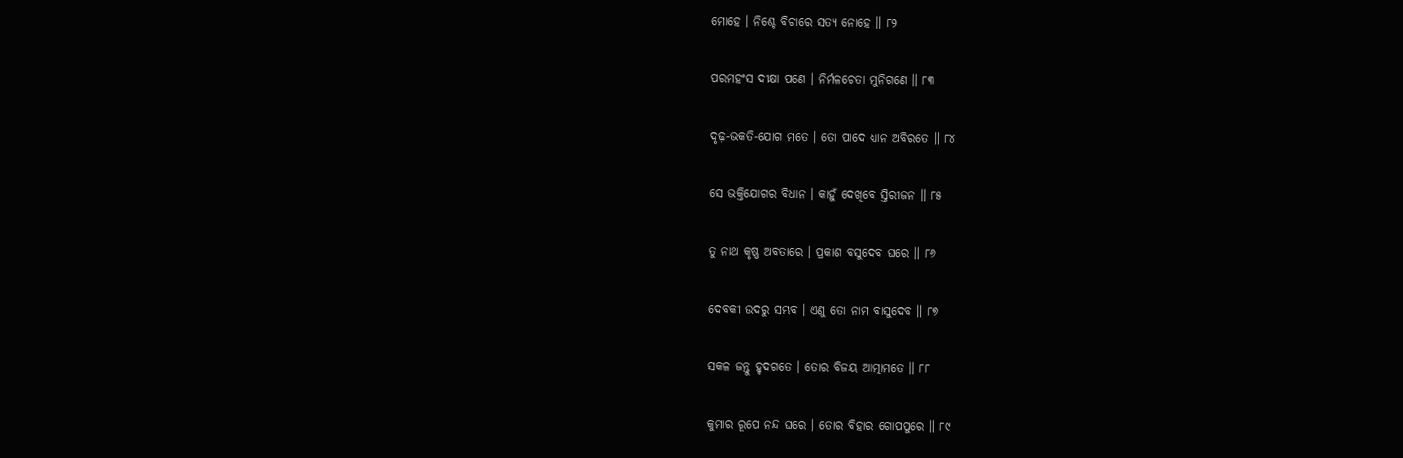ମୋହେ । ନିଶ୍ଚେ ବିଚାରେ ସତ୍ୟ ନୋହେ ॥ ୮୨

ପରମହଂସ ଦୀକ୍ଷା ପଣେ । ନିର୍ମଳଚେତା ମୁନିଗଣେ ॥ ୮୩

ଦୃଢ଼-ଭକତି-ଯୋଗ ମତେ । ତୋ ପାଦେ ଧ୍ୟାନ ଅବିରତେ ॥ ୮୪

ସେ ଭକ୍ତିଯୋଗର ବିଧାନ । କାହୁଁ ଦେଖିବେ ସ୍ତିରୀଜନ ॥ ୮୫

ତୁ ନାଥ କୃଷ୍ଣ ଅବତାରେ । ପ୍ରକାଶ ବସୁଦେବ ଘରେ ॥ ୮୬

ଦେବକୀ ଉଦରୁ ସମ୍ଭବ । ଏଣୁ ତୋ ନାମ ବାସୁଦେବ ॥ ୮୭

ସକଳ ଜନ୍ତୁ ହୃଦଗତେ । ତୋର ବିଜୟ ଆତ୍ମାମତେ ॥ ୮୮

କୁମାର ରୂପେ ନନ୍ଦ ଘରେ । ତୋର ବିହାର ଗୋପପୁରେ ॥ ୮୯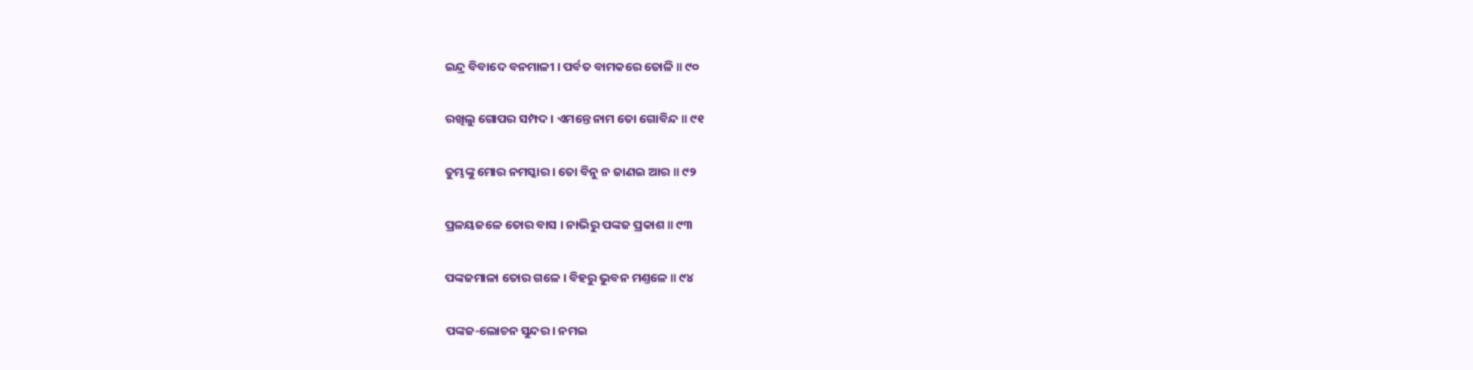ଇନ୍ଦ୍ର ବିବାଦେ ବନମାଳୀ । ପର୍ବତ ବାମକରେ ତୋଳି ॥ ୯୦

ରଖିଲୁ ଗୋପର ସମ୍ପଦ । ଏମନ୍ତେ ନାମ ତୋ ଗୋବିନ୍ଦ ॥ ୯୧

ତୁମ୍ଭଙ୍କୁ ମୋର ନମସ୍କାର । ତୋ ବିନୁ ନ ଜାଣଇ ଆର ॥ ୯୨

ପ୍ରଳୟଜଳେ ତୋର ବାସ । ନାଭିରୁ ପଙ୍କଜ ପ୍ରକାଶ ॥ ୯୩

ପଙ୍କଜମାଳା ତୋର ଗଳେ । ବିହରୁ ଭୁବନ ମଣ୍ତଳେ ॥ ୯୪

ପଙ୍କଜ-ଲୋଚନ ସୁନ୍ଦର । ନମଇ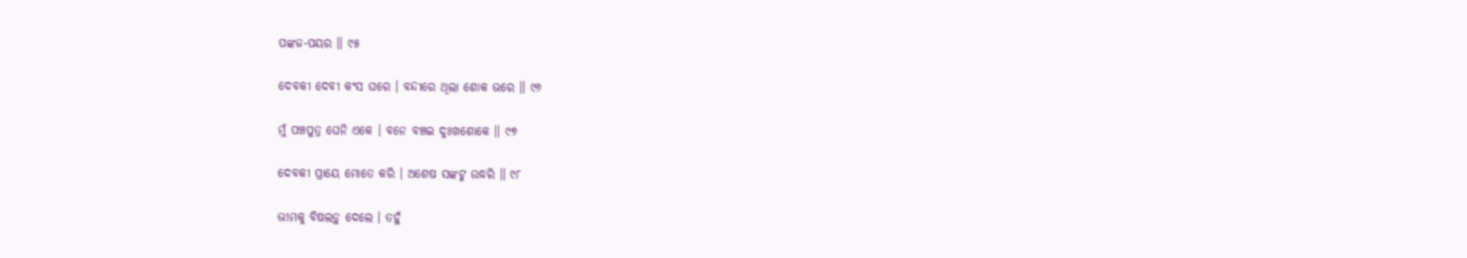ପଙ୍କଜ-ପୟର ॥ ୯୫

ଦେବକୀ ଦେବୀ କଂସ ଘରେ । ବନ୍ଦୀରେ ଥିଲା ଶୋକ ଭରେ ॥ ୯୬

ମୁଁ ପଞ୍ଚପୁତ୍ର ଘେନି ଏକେ । ବନେ ବଞ୍ଚଇ ଦୁଃଖଶୋକେ ॥ ୯୭

ଦେବକୀ ପ୍ରାୟେ ମୋତେ କରି । ଅଶେଷ ସଙ୍କଟୁ ଉଦ୍ଧରି ॥ ୯୮

ଭୀମକୁ ବିଷଲଡ଼ୁ ଦେଲେ । ତହୁଁ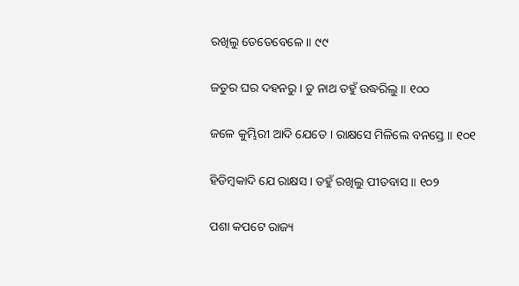ରଖିଲୁ ତେତେବେଳେ ॥ ୯୯

ଜତୁର ଘର ଦହନରୁ । ତୁ ନାଥ ତହୁଁ ଉଦ୍ଧରିଲୁ ॥ ୧୦୦

ଜଳେ କୁମ୍ଭିରୀ ଆଦି ଯେତେ । ରାକ୍ଷସେ ମିଳିଲେ ବନସ୍ତେ ॥ ୧୦୧

ହିଡିମ୍ବକାଦି ଯେ ରାକ୍ଷସ । ତହୁଁ ରଖିଲୁ ପୀତବାସ ॥ ୧୦୨

ପଶା କପଟେ ରାଜ୍ୟ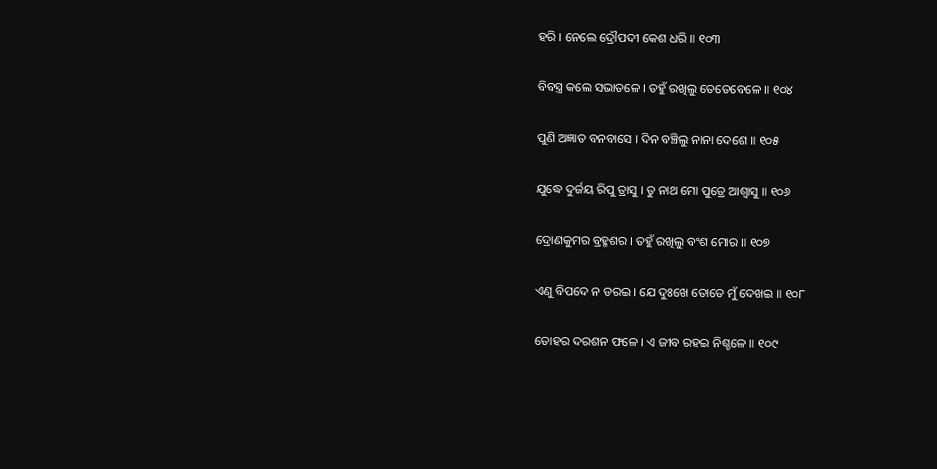ହରି । ନେଲେ ଦ୍ରୌପଦୀ କେଶ ଧରି ॥ ୧୦୩

ବିବସ୍ତ୍ର କଲେ ସଭାତଳେ । ତହୁଁ ରଖିଲୁ ତେତେବେଳେ ॥ ୧୦୪

ପୁଣି ଅଜ୍ଞାତ ବନବାସେ । ଦିନ ବଞ୍ଚିଲୁ ନାନା ଦେଶେ ॥ ୧୦୫

ଯୁଦ୍ଧେ ଦୁର୍ଜୟ ରିପୁ ତ୍ରାସୁ । ତୁ ନାଥ ମୋ ପୁତ୍ରେ ଆଶ୍ୱାସୁ ॥ ୧୦୬

ଦ୍ରୋଣକୁମର ବ୍ରହ୍ମଶର । ତହୁଁ ରଖିଲୁ ବଂଶ ମୋର ॥ ୧୦୭

ଏଣୁ ବିପଦେ ନ ଡରଇ । ଯେ ଦୁଃଖେ ତୋତେ ମୁଁ ଦେଖଇ ॥ ୧୦୮

ତୋହର ଦରଶନ ଫଳେ । ଏ ଜୀବ ରହଇ ନିଶ୍ଚଳେ ॥ ୧୦୯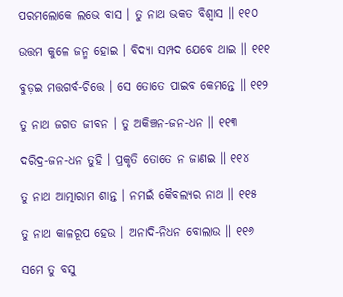ପରମଲୋକେ ଲଭେ ବାସ । ତୁ ନାଥ ଭକତ ବିଶ୍ୱାସ ॥ ୧୧୦

ଉତ୍ତମ କୁଳେ ଜନ୍ମ ହୋଇ । ବିଦ୍ୟା ସମ୍ପଦ ଯେବେ ଥାଇ ॥ ୧୧୧

ବୁଡ଼ଇ ମତ୍ତଗର୍ବ-ଚିତ୍ତେ । ସେ ତୋତେ ପାଇବ କେମନ୍ତେ ॥ ୧୧୨

ତୁ ନାଥ ଜଗତ ଜୀବନ । ତୁ ଅକିଞ୍ଚନ-ଜନ-ଧନ ॥ ୧୧୩

ଦରିଦ୍ର-ଜନ-ଧନ ତୁହି । ପ୍ରକୃତି ତୋତେ ନ ଜାଣଇ ॥ ୧୧୪

ତୁ ନାଥ ଆତ୍ମାରାମ ଶାନ୍ତ । ନମଇଁ କୈବଲ୍ୟର ନାଥ ॥ ୧୧୫

ତୁ ନାଥ କାଳରୂପ ହେଉ । ଅନାଦି-ନିଧନ ବୋଲାଉ ॥ ୧୧୬

ସମେ ତୁ ବସୁ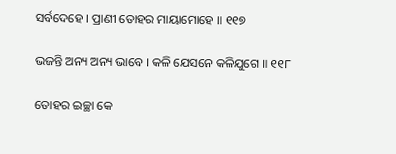ସର୍ବଦେହେ । ପ୍ରାଣୀ ତୋହର ମାୟାମୋହେ ॥ ୧୧୭

ଭଜନ୍ତି ଅନ୍ୟ ଅନ୍ୟ ଭାବେ । କଳି ଯେସନେ କଳିଯୁଗେ ॥ ୧୧୮

ତୋହର ଇଚ୍ଛା କେ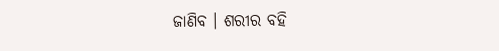ଜାଣିବ । ଶରୀର ବହି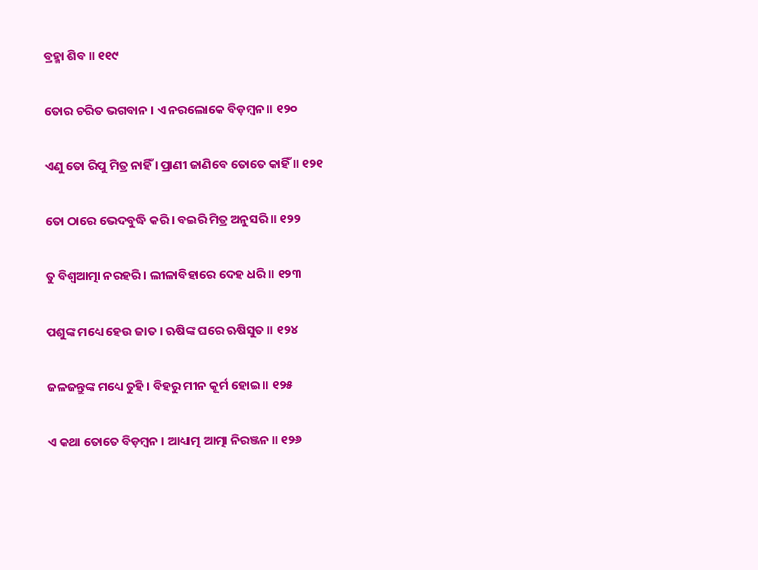ବ୍ରହ୍ମା ଶିବ ॥ ୧୧୯

ତୋର ଚରିତ ଭଗବାନ । ଏ ନରଲୋକେ ବିଡ଼ମ୍ବନ ॥ ୧୨୦

ଏଣୁ ତୋ ରିପୁ ମିତ୍ର ନାହିଁ । ପ୍ରାଣୀ ଜାଣିବେ ତୋତେ କାହିଁ ॥ ୧୨୧

ତୋ ଠାରେ ଭେଦବୁଦ୍ଧି କରି । ବଇରି ମିତ୍ର ଅନୁସରି ॥ ୧୨୨

ତୁ ବିଶ୍ୱଆତ୍ମା ନରହରି । ଲୀଳାବିହାରେ ଦେହ ଧରି ॥ ୧୨୩

ପଶୁଙ୍କ ମଧ୍ୟେ ହେଉ ଜାତ । ଋଷିଙ୍କ ଘରେ ଋଷିସୁତ ॥ ୧୨୪

ଜଳଜନ୍ତୁଙ୍କ ମଧ୍ୟେ ତୁହି । ବିହରୁ ମୀନ କୂର୍ମ ହୋଇ ॥ ୧୨୫

ଏ କଥା ତୋତେ ବିଡ଼ମ୍ବନ । ଆଧ୍ୟାତ୍ମ ଆତ୍ମା ନିରଞ୍ଜନ ॥ ୧୨୬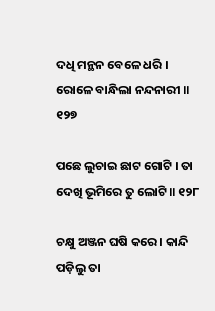ଦଧି ମନ୍ଥନ ବେଳେ ଧରି । ରୋଳେ ବାନ୍ଧିଲା ନନ୍ଦନାରୀ ॥ ୧୨୭

ପଛେ ଲୁଚାଇ ଛାଟ ଗୋଟି । ତା ଦେଖି ଭୂମିରେ ତୁ ଲୋଟି ॥ ୧୨୮

ଚକ୍ଷୁ ଅଞ୍ଜନ ଘଷି କରେ । କାନ୍ଦି ପଡ଼ିଲୁ ତା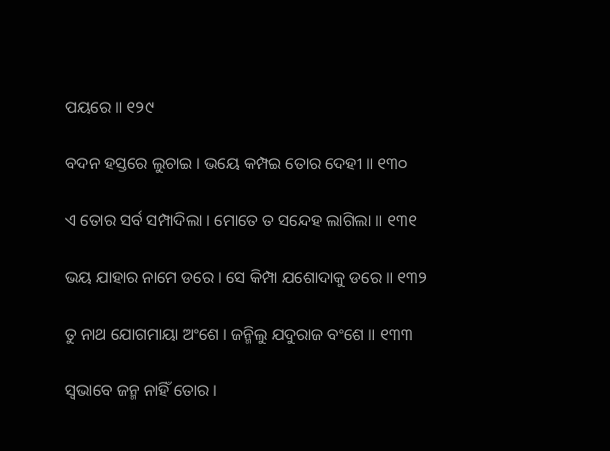ପୟରେ ॥ ୧୨୯

ବଦନ ହସ୍ତରେ ଲୁଚାଇ । ଭୟେ କମ୍ପଇ ତୋର ଦେହୀ ॥ ୧୩୦

ଏ ତୋର ସର୍ବ ସମ୍ପାଦିଲା । ମୋତେ ତ ସନ୍ଦେହ ଲାଗିଲା ॥ ୧୩୧

ଭୟ ଯାହାର ନାମେ ଡରେ । ସେ କିମ୍ପା ଯଶୋଦାକୁ ଡରେ ॥ ୧୩୨

ତୁ ନାଥ ଯୋଗମାୟା ଅଂଶେ । ଜନ୍ମିଲୁ ଯଦୁରାଜ ବଂଶେ ॥ ୧୩୩

ସ୍ୱଭାବେ ଜନ୍ମ ନାହିଁ ତୋର ।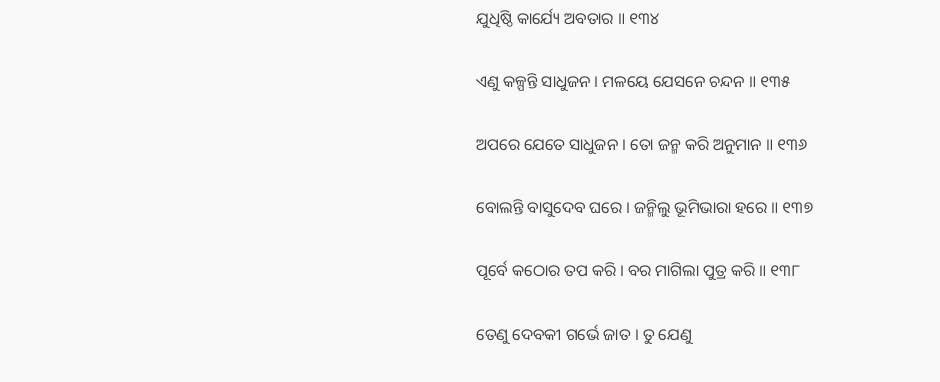ଯୁଧିଷ୍ଠି କାର୍ଯ୍ୟେ ଅବତାର ॥ ୧୩୪

ଏଣୁ କଳ୍ପନ୍ତି ସାଧୁଜନ । ମଳୟେ ଯେସନେ ଚନ୍ଦନ ॥ ୧୩୫

ଅପରେ ଯେତେ ସାଧୁଜନ । ତୋ ଜନ୍ମ କରି ଅନୁମାନ ॥ ୧୩୬

ବୋଲନ୍ତି ବାସୁଦେବ ଘରେ । ଜନ୍ମିଲୁ ଭୂମିଭାରା ହରେ ॥ ୧୩୭

ପୂର୍ବେ କଠୋର ତପ କରି । ବର ମାଗିଲା ପୁତ୍ର କରି ॥ ୧୩୮

ତେଣୁ ଦେବକୀ ଗର୍ଭେ ଜାତ । ତୁ ଯେଣୁ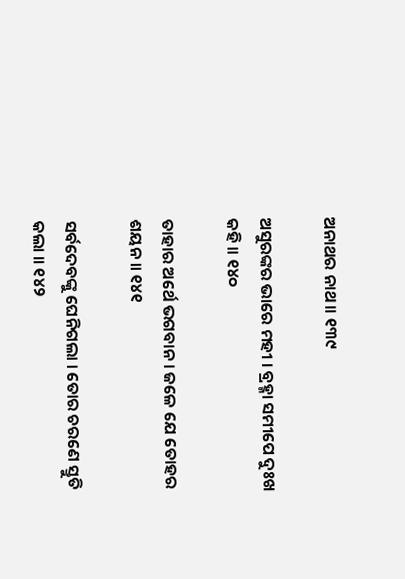ଅନାଥର ନାଥ ॥ ୧୩୯

ଅସୁରଙ୍କର ଭାରେ ମହୀ । ବ୍ରହ୍ମା ସମୀପେ ଦୁଃଖ କହି ॥ ୧୪୦

ତାହାର ଅର୍ଥେ ଭଗବାନ । ଜଳେ ଯେ ତୋହର ଶୟନ ॥ ୧୪୧

ସର୍ବଦେବଙ୍କୁ ଘେନିଗଲା । ତୋର ଚରଣେ ସ୍ତୁତି କଲା ॥ ୧୪୨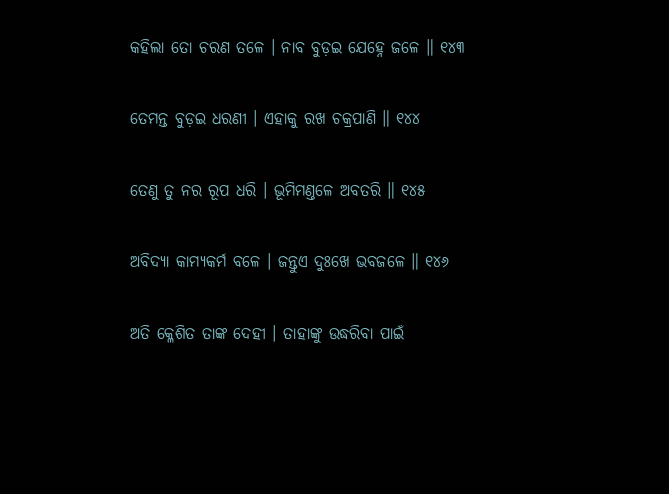କହିଲା ତୋ ଚରଣ ତଳେ । ନାବ ବୁଡ଼ଇ ଯେହ୍ନେ ଜଳେ ॥ ୧୪୩

ତେମନ୍ତ ବୁଡ଼ଇ ଧରଣୀ । ଏହାକୁ ରଖ ଚକ୍ରପାଣି ॥ ୧୪୪

ତେଣୁ ତୁ ନର ରୂପ ଧରି । ଭୂମିମଣ୍ତଳେ ଅବତରି ॥ ୧୪୫

ଅବିଦ୍ୟା କାମ୍ୟକର୍ମ ବଳେ । ଜନ୍ତୁଏ ଦୁଃଖେ ଭବଜଳେ ॥ ୧୪୬

ଅତି କ୍ଳେଶିତ ତାଙ୍କ ଦେହୀ । ତାହାଙ୍କୁ ଉଦ୍ଧରିବା ପାଇଁ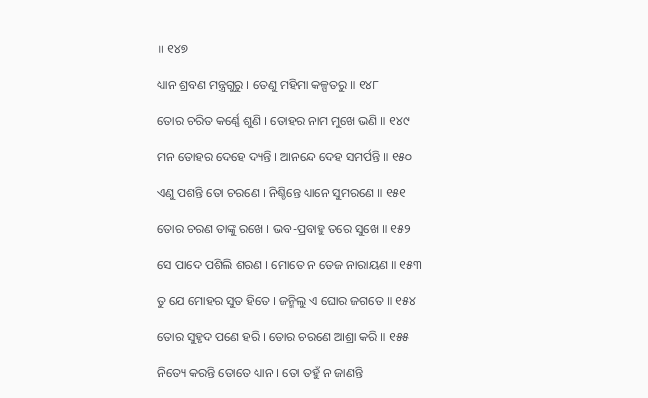॥ ୧୪୭

ଧ୍ୟାନ ଶ୍ରବଣ ମନ୍ତ୍ରଗୁରୁ । ତେଣୁ ମହିମା କଳ୍ପତରୁ ॥ ୧୪୮

ତୋର ଚରିତ କର୍ଣ୍ଣେ ଶୁଣି । ତୋହର ନାମ ମୁଖେ ଭଣି ॥ ୧୪୯

ମନ ତୋହର ଦେହେ ଦ୍ୟନ୍ତି । ଆନନ୍ଦେ ଦେହ ସମର୍ପନ୍ତି ॥ ୧୫୦

ଏଣୁ ପଶନ୍ତି ତୋ ଚରଣେ । ନିଶ୍ଚିନ୍ତେ ଧ୍ୟାନେ ସୁମରଣେ ॥ ୧୫୧

ତୋର ଚରଣ ତାଙ୍କୁ ରଖେ । ଭବ-ପ୍ରବାହୁ ତରେ ସୁଖେ ॥ ୧୫୨

ସେ ପାଦେ ପଶିଲି ଶରଣ । ମୋତେ ନ ତେଜ ନାରାୟଣ ॥ ୧୫୩

ତୁ ଯେ ମୋହର ସୁତ ହିତେ । ଜନ୍ମିଲୁ ଏ ଘୋର ଜଗତେ ॥ ୧୫୪

ତୋର ସୁହୃଦ ପଣେ ହରି । ତୋର ଚରଣେ ଆଶ୍ରା କରି ॥ ୧୫୫

ନିତ୍ୟେ କରନ୍ତି ତୋତେ ଧ୍ୟାନ । ତୋ ତହୁଁ ନ ଜାଣନ୍ତି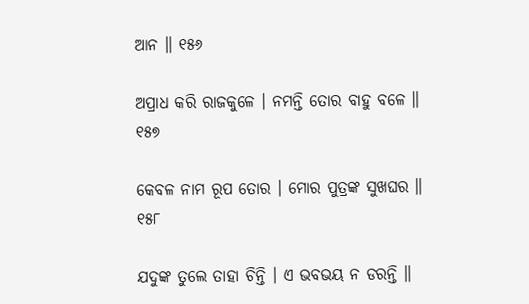ଆନ ॥ ୧୫୬

ଅପ୍ରାଧ କରି ରାଜକୁଳେ । ନମନ୍ତି ତୋର ବାହୁ ବଳେ ॥ ୧୫୭

କେବଳ ନାମ ରୂପ ତୋର । ମୋର ପୁତ୍ରଙ୍କ ସୁଖଘର ॥ ୧୫୮

ଯଦୁଙ୍କ ତୁଲେ ତାହା ଚିନ୍ତି । ଏ ଭବଭୟ ନ ଡରନ୍ତି ॥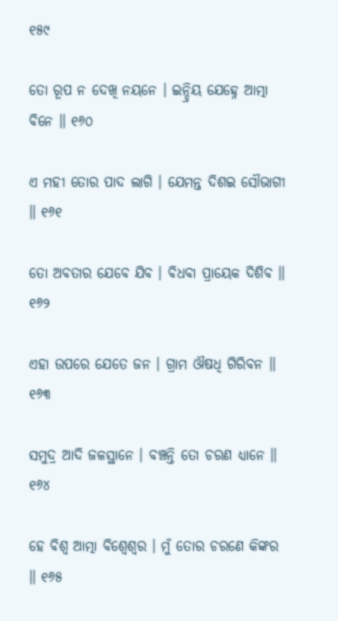୧୫୯

ତୋ ରୂପ ନ ଦେଖି ନୟନେ । ଇନ୍ଦ୍ରିୟ ଯେହ୍ନେ ଆତ୍ମା ବିନେ ॥ ୧୬୦

ଏ ମହୀ ତୋର ପାଦ ଲାଗି । ଯେମନ୍ତ ଦିଶଇ ସୌଭାଗୀ ॥ ୧୬୧

ତୋ ଅବତାର ଯେବେ ଯିବ । ବିଧବା ପ୍ରାୟେକ ଦିଶିବ ॥ ୧୬୨

ଏହା ଉପରେ ଯେତେ ଜନ । ଗ୍ରାମ ଔଷଧି ଗିରିବନ ॥ ୧୬୩

ସମୁଦ୍ର ଆଦି ଜଳସ୍ଥାନେ । ବଞ୍ଚନ୍ତି ତୋ ଚରଣ ଧ୍ୟାନେ ॥ ୧୬୪

ହେ ବିଶ୍ୱ ଆତ୍ମା ବିଶ୍ୱେଶ୍ୱର । ମୁଁ ତୋର ଚରଣେ କିଙ୍କର ॥ ୧୬୫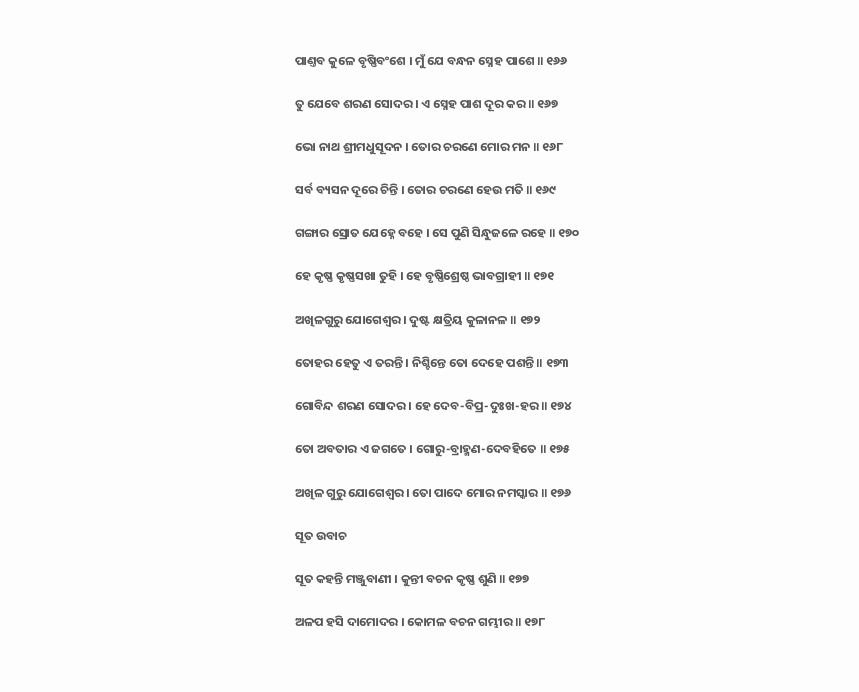ପାଣ୍ତବ କୁଳେ ବୃଷ୍ଣିବଂଶେ । ମୁଁ ଯେ ବନ୍ଧନ ସ୍ନେହ ପାଶେ ॥ ୧୬୬

ତୁ ଯେବେ ଶରଣ ସୋଦର । ଏ ସ୍ନେହ ପାଶ ଦୂର କର ॥ ୧୬୭

ଭୋ ନାଥ ଶ୍ରୀମଧୁସୂଦନ । ତୋର ଚରଣେ ମୋର ମନ ॥ ୧୬୮

ସର୍ବ ବ୍ୟସନ ଦୂରେ ଚିନ୍ତି । ତୋର ଚରଣେ ହେଉ ମତି ॥ ୧୬୯

ଗଙ୍ଗାର ସ୍ରୋତ ଯେହ୍ନେ ବହେ । ସେ ପୁଣି ସିନ୍ଧୁଜଳେ ରହେ ॥ ୧୭୦

ହେ କୃଷ୍ଣ କୃଷ୍ଣସଖା ତୁହି । ହେ ବୃଷ୍ଣିଶ୍ରେଷ୍ଠ ଭାବଗ୍ରାହୀ ॥ ୧୭୧

ଅଖିଳଗୁରୁ ଯୋଗେଶ୍ୱର । ଦୁଷ୍ଟ କ୍ଷତ୍ରିୟ କୁଳାନଳ ॥ ୧୭୨

ତୋହର ହେତୁ ଏ ତରନ୍ତି । ନିଶ୍ଚିନ୍ତେ ତୋ ଦେହେ ପଶନ୍ତି ॥ ୧୭୩

ଗୋବିନ୍ଦ ଶରଣ ସୋଦର । ହେ ଦେବ-ବିପ୍ର-ଦୁଃଖ-ହର ॥ ୧୭୪

ତୋ ଅବତାର ଏ ଜଗତେ । ଗୋରୁ-ବ୍ରାହ୍ମଣ-ଦେବହିତେ ॥ ୧୭୫

ଅଖିଳ ଗୁରୁ ଯୋଗେଶ୍ୱର । ତୋ ପାଦେ ମୋର ନମସ୍କାର ॥ ୧୭୬

ସୂତ ଉବାଚ

ସୂତ କହନ୍ତି ମଞ୍ଜୁବାଣୀ । କୁନ୍ତୀ ବଚନ କୃଷ୍ଣ ଶୁଣି ॥ ୧୭୭

ଅଳପ ହସି ଦାମୋଦର । କୋମଳ ବଚନ ଗମ୍ଭୀର ॥ ୧୭୮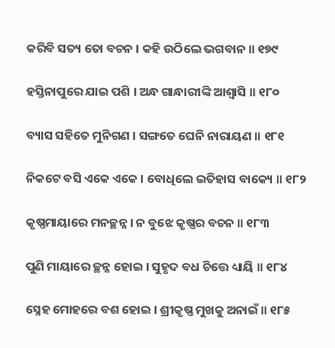କରିବି ସତ୍ୟ ତୋ ବଚନ । କହି ଉଠିଲେ ଭଗବାନ ॥ ୧୭୯

ହସ୍ତିନାପୁରେ ଯାଇ ପଶି । ଅନ୍ଧ ଗାନ୍ଧାରୀଙ୍କି ଆଶ୍ୱାସି ॥ ୧୮୦

ବ୍ୟାସ ସହିତେ ମୁନିଗଣ । ସଙ୍ଗତେ ଘେନି ନାରାୟଣ ॥ ୧୮୧

ନିକଟେ ବସି ଏକେ ଏକେ । ବୋଧିଲେ ଇତିହାସ ବାକ୍ୟେ ॥ ୧୮୨

କୃଷ୍ଣମାୟାରେ ମନଚ୍ଛନ୍ନ । ନ ବୁଝେ କୃଷ୍ଣର ବଚନ ॥ ୧୮୩

ପୁଣି ମାୟାରେ ଚ୍ଛନ୍ନ ହୋଇ । ସୁହୃଦ ବଧ ଚିତ୍ତେ ଧ୍ୟାୟି ॥ ୧୮୪

ସ୍ନେହ ମୋହରେ ବଶ ହୋଇ । ଶ୍ରୀକୃଷ୍ଣ ମୁଖକୁ ଅନାଇଁ ॥ ୧୮୫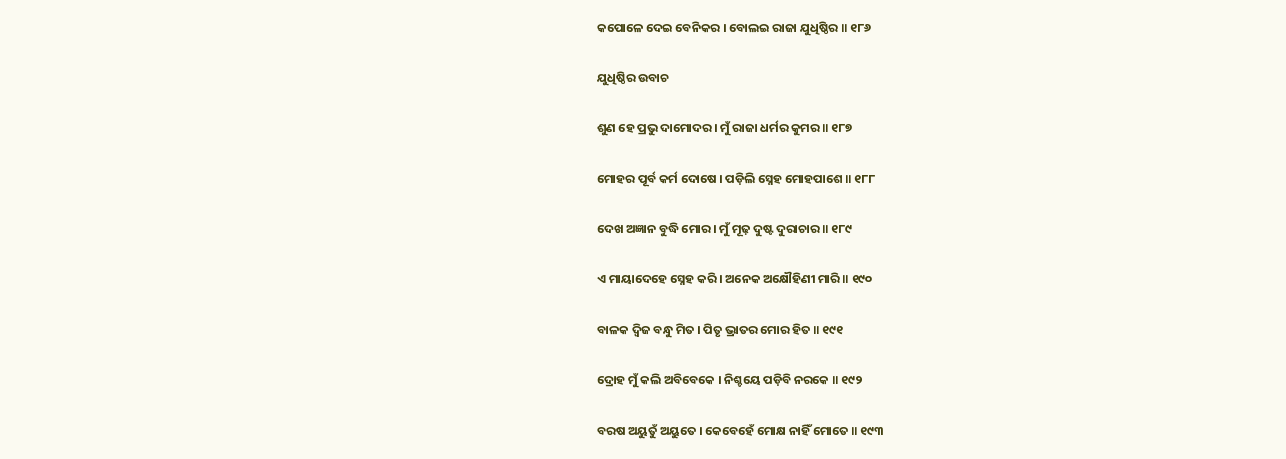କପୋଳେ ଦେଇ ବେନିକର । ବୋଲଇ ରାଜା ଯୁଧିଷ୍ଠିର ॥ ୧୮୬

ଯୁଧିଷ୍ଠିର ଉବାଚ

ଶୁଣ ହେ ପ୍ରଭୁ ଦାମୋଦର । ମୁଁ ରାଜା ଧର୍ମର କୁମର ॥ ୧୮୭

ମୋହର ପୂର୍ବ କର୍ମ ଦୋଷେ । ପଡ଼ିଲି ସ୍ନେହ ମୋହପାଶେ ॥ ୧୮୮

ଦେଖ ଅଜ୍ଞାନ ବୁଦ୍ଧି ମୋର । ମୁଁ ମୂଢ଼ ଦୁଷ୍ଟ ଦୁରାଚାର ॥ ୧୮୯

ଏ ମାୟାଦେହେ ସ୍ନେହ କରି । ଅନେକ ଅକ୍ଷୌହିଣୀ ମାରି ॥ ୧୯୦

ବାଳକ ଦ୍ୱିଜ ବନ୍ଧୁ ମିତ । ପିତୃ ଭ୍ରାତର ମୋର ହିତ ॥ ୧୯୧

ଦ୍ରୋହ ମୁଁ କଲି ଅବିବେକେ । ନିଶ୍ଚୟେ ପଡ଼ିବି ନରକେ ॥ ୧୯୨

ବରଷ ଅୟୁତୁଁ ଅୟୁତେ । କେବେହେଁ ମୋକ୍ଷ ନାହିଁ ମୋତେ ॥ ୧୯୩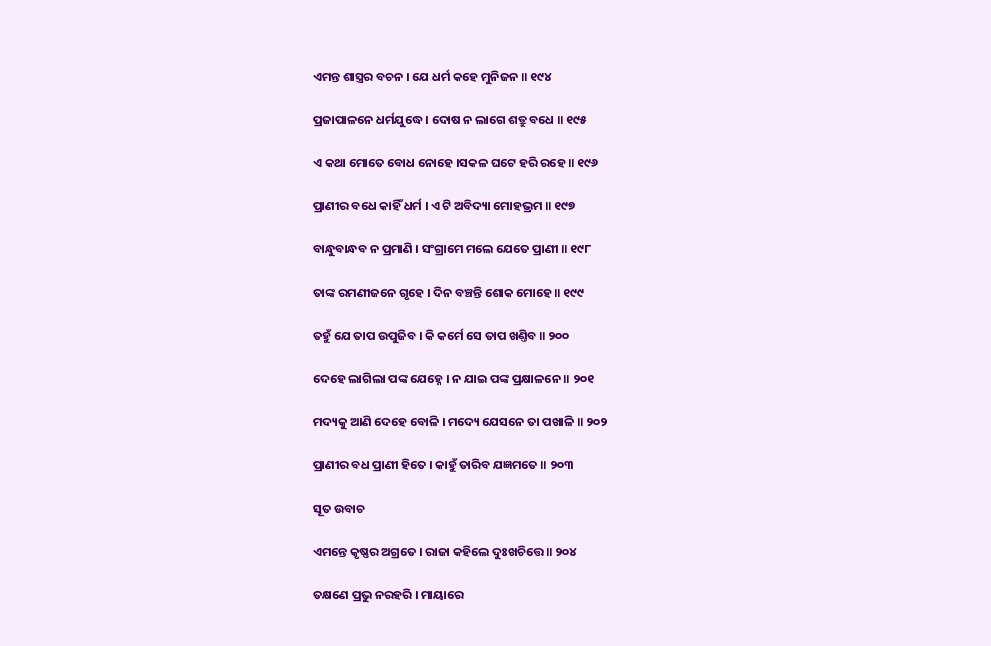ଏମନ୍ତ ଶାସ୍ତ୍ରର ବଚନ । ଯେ ଧର୍ମ କହେ ମୁନିଜନ ॥ ୧୯୪

ପ୍ରଜାପାଳନେ ଧର୍ମଯୁଦ୍ଧେ । ଦୋଷ ନ ଲାଗେ ଶତ୍ରୁ ବଧେ ॥ ୧୯୫

ଏ କଥା ମୋତେ ବୋଧ ନୋହେ ।ସକଳ ଘଟେ ହରି ରହେ ॥ ୧୯୬

ପ୍ରାଣୀର ବଧେ କାହିଁ ଧର୍ମ । ଏ ଟି ଅବିଦ୍ୟା ମୋହଭ୍ରମ ॥ ୧୯୭

ବାନ୍ଧୁବାନ୍ଧବ ନ ପ୍ରମାଣି । ସଂଗ୍ରାମେ ମଲେ ଯେତେ ପ୍ରାଣୀ ॥ ୧୯୮

ତାଙ୍କ ରମଣୀଜନେ ଗୃହେ । ଦିନ ବଞ୍ଚନ୍ତି ଶୋକ ମୋହେ ॥ ୧୯୯

ତହୁଁ ଯେ ତାପ ଉପୁଜିବ । କି କର୍ମେ ସେ ତାପ ଖଣ୍ତିବ ॥ ୨୦୦

ଦେହେ ଲାଗିଲା ପଙ୍କ ଯେହ୍ନେ । ନ ଯାଇ ପଙ୍କ ପ୍ରକ୍ଷାଳନେ ॥ ୨୦୧

ମଦ୍ୟକୁ ଆଣି ଦେହେ ବୋଳି । ମଦ୍ୟେ ଯେସନେ ତା ପଖାଳି ॥ ୨୦୨

ପ୍ରାଣୀର ବଧ ପ୍ରାଣୀ ହିତେ । କାହୁଁ ତାରିବ ଯଜ୍ଞମତେ ॥ ୨୦୩

ସୂତ ଉବାଚ

ଏମନ୍ତେ କୃଷ୍ଣର ଅଗ୍ରତେ । ରାଜା କହିଲେ ଦୁଃଖଚିତ୍ତେ ॥ ୨୦୪

ତକ୍ଷଣେ ପ୍ରଭୁ ନରହରି । ମାୟାରେ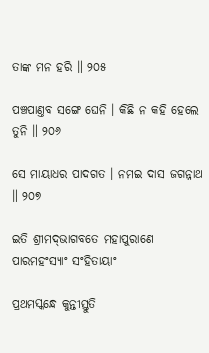ତାଙ୍କ ମନ ହରି ॥ ୨୦୫

ପଞ୍ଚପାଣ୍ତବ ସଙ୍ଗେ ଘେନି । କିଛି ନ କହି ହେଲେ ତୁନି ॥ ୨୦୬

ସେ ମାୟାଧର ପାଦଗତ । ନମଇ ଦାସ ଜଗନ୍ନାଥ ॥ ୨୦୭

ଇତି ଶ୍ରୀମଦ୍‌ଭାଗବତେ ମହାପୁରାଣେ ପାରମହଂସ୍ୟାଂ ସଂହିତାୟାଂ

ପ୍ରଥମସ୍କନ୍ଧେ କୁନ୍ତୀସ୍ତୁତି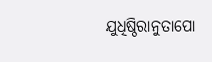ଯୁଧିଷ୍ଠିରାନୁତାପୋ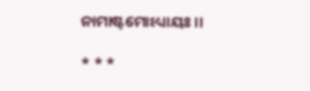ନାମାଷ୍ଟମୋଽଧ୍ୟାୟଃ ।।

* * *